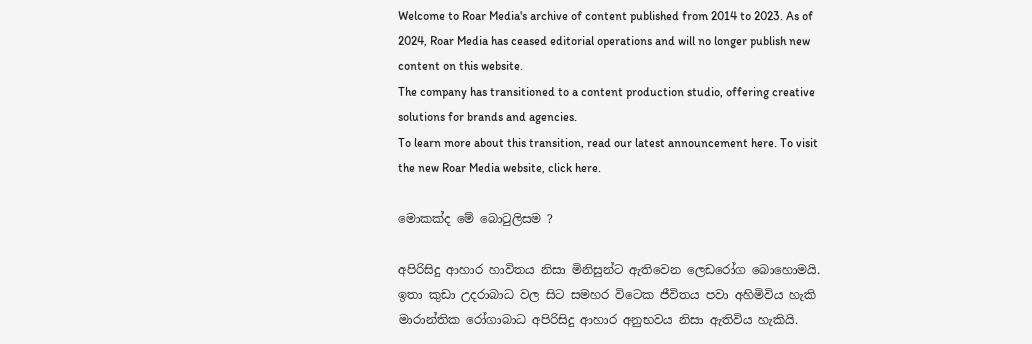Welcome to Roar Media's archive of content published from 2014 to 2023. As of 2024, Roar Media has ceased editorial operations and will no longer publish new content on this website.
The company has transitioned to a content production studio, offering creative solutions for brands and agencies.
To learn more about this transition, read our latest announcement here. To visit the new Roar Media website, click here.

මොකක්ද මේ බොටුලිසම ?

අපිරිසිදු ආහාර හාවිතය නිසා මිනිසුන්ට ඇතිවෙන ලෙඩරෝග බොහොමයි. ඉතා කුඩා උදරාබාධ වල සිට සමහර විටෙක ජීවිතය පවා අහිමිවිය හැකි මාරාන්තික රෝගාබාධ අපිරිසිදු ආහාර අනුභවය නිසා ඇතිවිය හැකියි.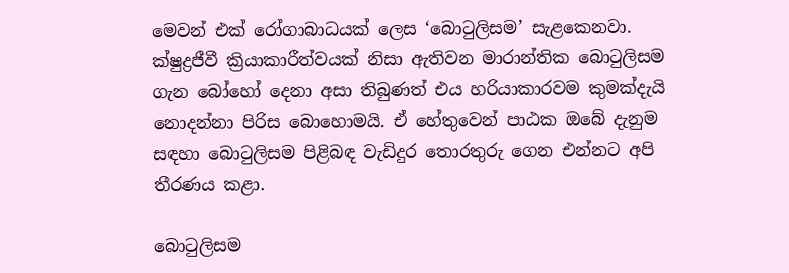මෙවන් එක් රෝගාබාධයක් ලෙස ‘බොටුලිසම’ සැළකෙනවා. ක්ෂුද්‍රජීවී ක්‍රියාකාරීත්වයක් නිසා ඇතිවන මාරාන්තික බොටුලිසම ගැන බෝහෝ දෙනා අසා තිබුණත් එය හරියාකාරවම කුමක්දැයි නොදන්නා පිරිස බොහොමයි. ඒ හේතුවෙන් පාඨක ඔබේ දැනුම සඳහා බොටුලිසම පිළිබඳ වැඩිදුර තොරතුරු ගෙන එන්නට අපි තීරණය කළා.

බොටුලිසම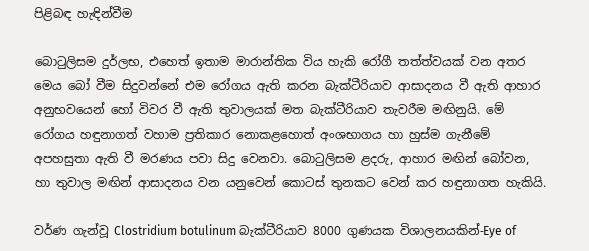පිළිබඳ හැඳින්වීම

බොටුලිසම දුර්ලභ, එහෙත් ඉතාම මාරාන්තික විය හැකි රෝගී තත්ත්වයක් වන අතර මෙය බෝ වීම සිදුවන්නේ එම රෝගය ඇති කරන බැක්ටීරියාව ආසාදනය වී ඇති ආහාර අනුභවයෙන් හෝ විවර වී ඇති තුවාලයක් මත බැක්ටීරියාව තැවරීම මඟිනුයි. මේ රෝගය හඳුනාගත් වහාම ප්‍රතිකාර නොකළහොත් අංශභාගය හා හුස්ම ගැනීමේ අපහසුතා ඇති වී මරණය පවා සිදු වෙනවා. බොටුලිසම ළදරු, ආහාර මඟින් බෝවන, හා තුවාල මඟින් ආසාදනය වන යනුවෙන් කොටස් තුනකට වෙන් කර හඳුනාගත හැකියි.

වර්ණ ගැන්වූ Clostridium botulinum බැක්ටීරියාව 8000 ගුණයක විශාලනයකින්-Eye of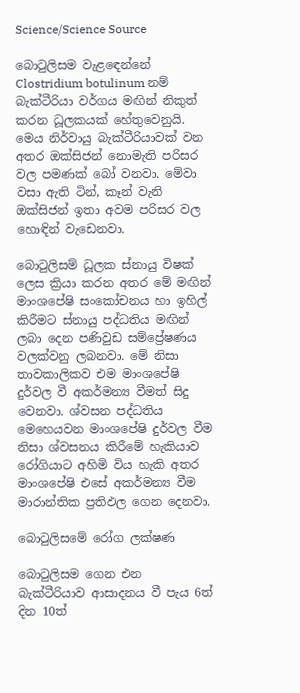Science/Science Source

බොටුලිසම වැළඳෙන්නේ Clostridium botulinum නම් බැක්ටීරියා වර්ගය මඟින් නිකුත් කරන ධූලකයක් හේතුවෙනුයි. මෙය නිර්වායු බැක්ටීරියාවක් වන අතර ඔක්සිජන් නොමැති පරිසර වල පමණක් බෝ වනවා. මේවා වසා ඇති ටින්, කෑන් වැනි ඔක්සිජන් ඉතා අවම පරිසර වල හොඳින් වැඩෙනවා.

බොටුලිසම් ධූලක ස්නායු විෂක් ලෙස ක්‍රියා කරන අතර මේ මඟින් මාංශපේෂි සංකෝචනය හා ඉහිල් කිරීමට ස්නායු පද්ධතිය මඟින් ලබා දෙන පණිවුඩ සම්ප්‍රේෂණය වලක්වනු ලබනවා. මේ නිසා තාවකාලිකව එම මාංශපේෂි දුර්වල වී අකර්මන්‍ය වීමත් සිදු වෙනවා. ශ්වසන පද්ධතිය මෙහෙයවන මාංශපේෂි දුර්වල වීම නිසා ශ්වසනය කිරීමේ හැකියාව රෝගියාට අහිමි විය හැකි අතර මාංශපේෂි එසේ අකර්මන්‍ය වීම මාරාන්තික ප්‍රතිඵල ගෙන දෙනවා.

බොටුලිසමේ රෝග ලක්ෂණ

බොටුලිසම ගෙන එන බැක්ටීරියාව ආසාදනය වී පැය 6ත් දින 10ත්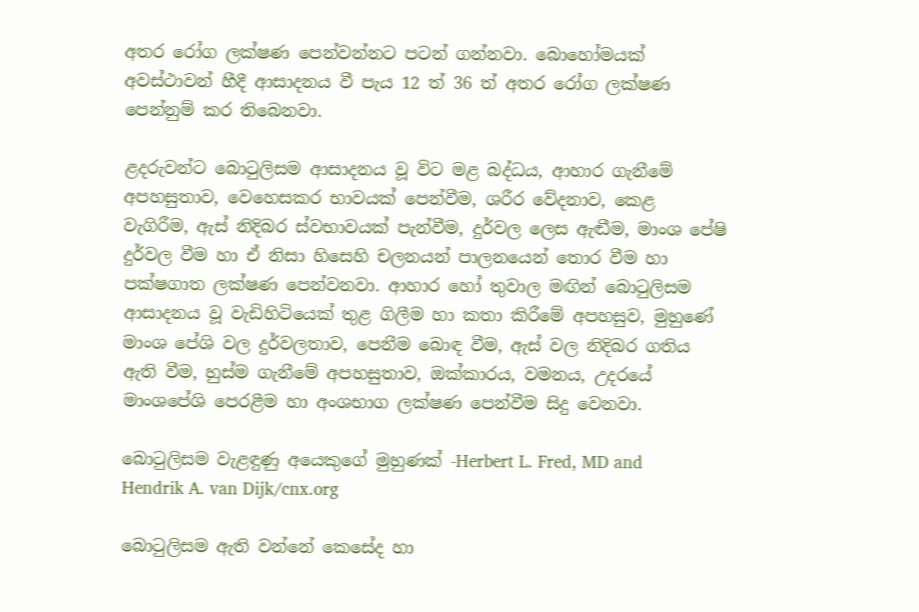අතර රෝග ලක්ෂණ පෙන්වන්නට පටන් ගන්නවා. බොහෝමයක් අවස්ථාවන් හීදී ආසාදනය වී පැය 12 ත් 36 ත් අතර රෝග ලක්ෂණ පෙන්නුම් කර තිබෙනවා.

ළදරුවන්ට බොටුලිසම ආසාදනය වූ විට මළ බද්ධය, ආහාර ගැනීමේ අපහසුතාව, වෙහෙසකර භාවයක් පෙන්වීම, ශරීර වේදනාව, කෙළ වැගිරීම, ඇස් නිදිබර ස්වභාවයක් පැන්වීම, දුර්වල ලෙස ඇඬීම, මාංශ පේෂි දුර්වල වීම හා ඒ නිසා හිසෙහි චලනයන් පාලනයෙන් තොර වීම හා පක්ෂගාත ලක්ෂණ පෙන්වනවා. ආහාර හෝ තුවාල මඟින් බොටුලිසම ආසාදනය වූ වැඩිහිටියෙක් තුළ ගිලීම හා කතා කිරීමේ අපහසුව, මුහුණේ මාංශ පේශි වල දුර්වලතාව, පෙනීම බොඳ වීම, ඇස් වල නිදිබර ගතිය ඇති වීම, හුස්ම ගැනීමේ අපහසුතාව, ඔක්කාරය, වමනය, උදරයේ මාංශපේශි පෙරළීම හා අංශභාග ලක්ෂණ පෙන්වීම සිදු වෙනවා.

බොටුලිසම වැළඳුණු අයෙකුගේ මුහුණක් -Herbert L. Fred, MD and Hendrik A. van Dijk/cnx.org

බොටුලිසම ඇති වන්නේ කෙසේද හා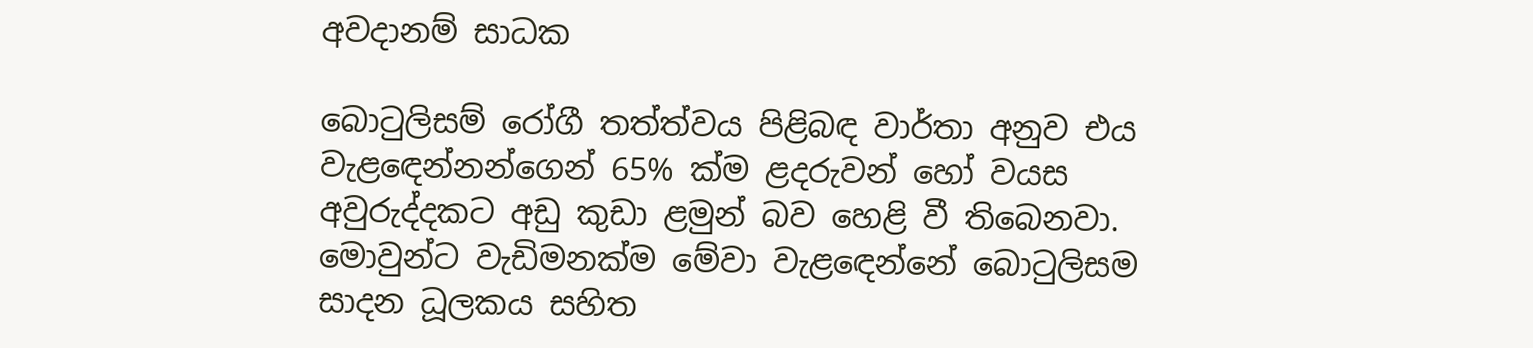අවදානම් සාධක

බොටුලිසම් රෝගී තත්ත්වය පිළිබඳ වාර්තා අනුව එය වැළඳෙන්නන්ගෙන් 65% ක්ම ළදරුවන් හෝ වයස අවුරුද්දකට අඩු කුඩා ළමුන් බව හෙළි වී තිබෙනවා. මොවුන්ට වැඩිමනක්ම මේවා වැළඳෙන්නේ බොටුලිසම සාදන ධූලකය සහිත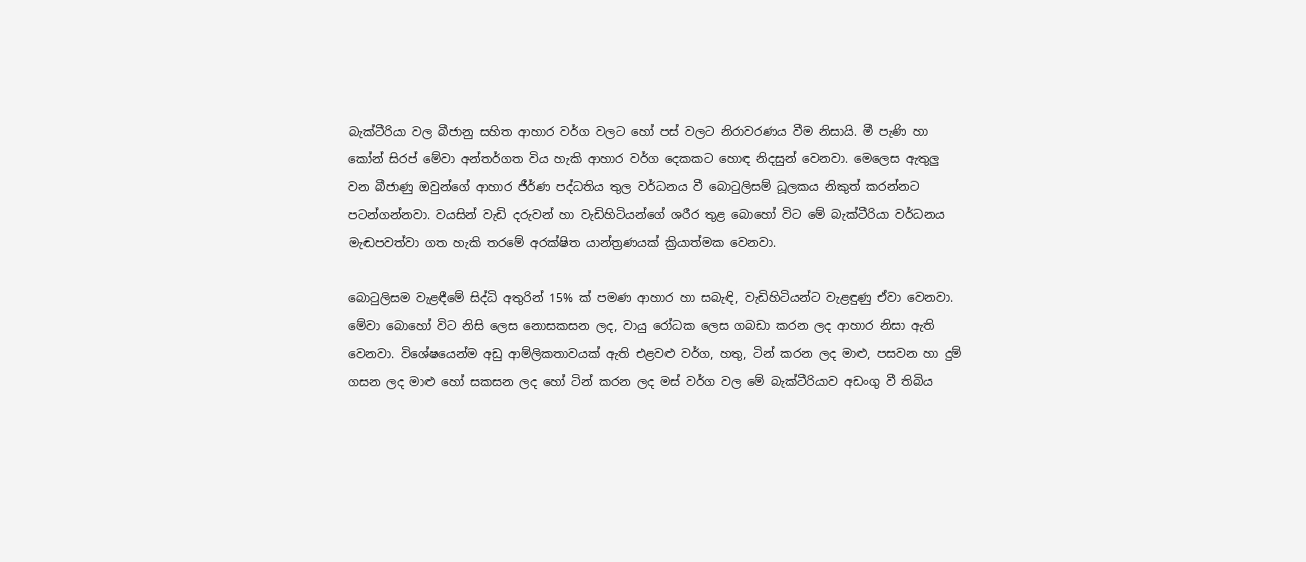බැක්ටීරියා වල බීජානු සහිත ආහාර වර්ග වලට හෝ පස් වලට නිරාවරණය වීම නිසායි. මී පැණි හා කෝන් සිරප් මේවා අන්තර්ගත විය හැකි ආහාර වර්ග දෙකකට හොඳ නිදසුන් වෙනවා. මෙලෙස ඇතුලු වන බීජාණු ඔවුන්ගේ ආහාර ජීර්ණ පද්ධතිය තුල වර්ධනය වී බොටුලිසම් ධූලකය නිකුත් කරන්නට පටන්ගන්නවා. වයසින් වැඩි දරුවන් හා වැඩිහිටියන්ගේ ශරීර තුළ බොහෝ විට මේ බැක්ටීරියා වර්ධනය මැඬපවත්වා ගත හැකි තරමේ අරක්ෂිත යාන්ත්‍රණයක් ක්‍රියාත්මක වෙනවා.

බොටුලිසම වැළඳීමේ සිද්ධි අතුරින් 15% ක් පමණ ආහාර හා සබැඳි, වැඩිහිටියන්ට වැළඳුණු ඒවා වෙනවා. මේවා බොහෝ විට නිසි ලෙස නොසකසන ලද, වායු රෝධක ලෙස ගබඩා කරන ලද ආහාර නිසා ඇති වෙනවා. විශේෂයෙන්ම අඩු ආම්ලිකතාවයක් ඇති එළවළු වර්ග, හතු, ටින් කරන ලද මාළු, පසවන හා දුම් ගසන ලද මාළු හෝ සකසන ලද හෝ ටින් කරන ලද මස් වර්ග වල මේ බැක්ටීරියාව අඩංගු වී තිබිය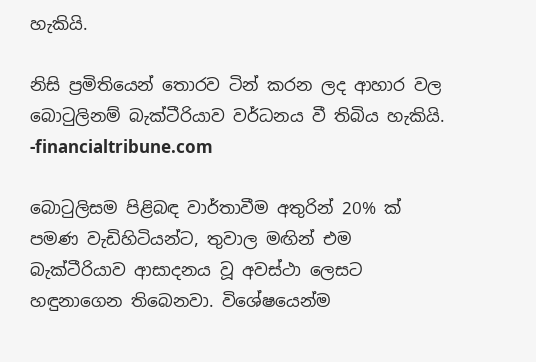හැකියි.

නිසි ප්‍රමිතියෙන් තොරව ටින් කරන ලද ආහාර වල බොටුලිනම් බැක්ටීරියාව වර්ධනය වී තිබිය හැකියි. -financialtribune.com

බොටුලිසම පිළිබඳ වාර්තාවීම අතුරින් 20% ක් පමණ වැඩිහිටියන්ට, තුවාල මඟින් එම බැක්ටීරියාව ආසාදනය වූ අවස්ථා ලෙසට හඳුනාගෙන තිබෙනවා. විශේෂයෙන්ම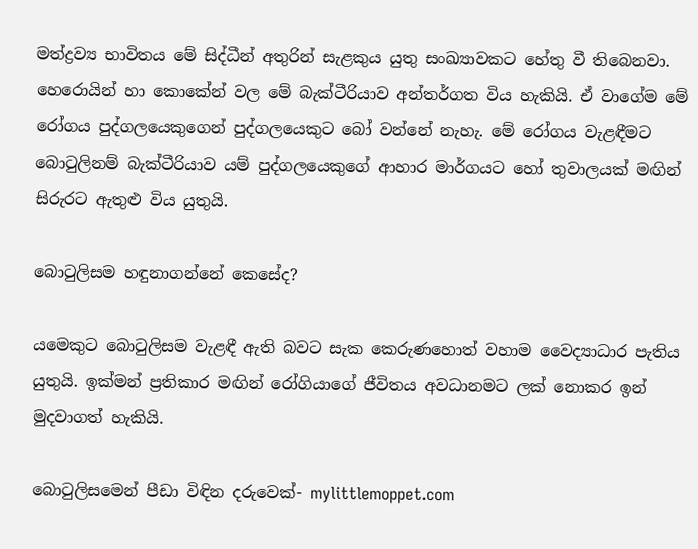මත්ද්‍රව්‍ය භාවිතය මේ සිද්ධීන් අතුරින් සැළකුය යුතු සංඛ්‍යාවකට හේතු වී තිබෙනවා. හෙරොයින් හා කොකේන් වල මේ බැක්ටීරියාව අන්තර්ගත විය හැකියි. ඒ වාගේම මේ රෝගය පුද්ගලයෙකුගෙන් පුද්ගලයෙකුට බෝ වන්නේ නැහැ. මේ රෝගය වැළඳීමට බොටුලිනම් බැක්ටීරියාව යම් පුද්ගලයෙකුගේ ආහාර මාර්ගයට හෝ තුවාලයක් මඟින් සිරුරට ඇතුළු විය යුතුයි.

බොටුලිසම හඳුනාගන්නේ කෙසේද?

යමෙකුට බොටුලිසම වැළඳී ඇති බවට සැක කෙරුණහොත් වහාම වෛද්‍යාධාර පැතිය යුතුයි. ඉක්මන් ප්‍රතිකාර මඟින් රෝගියාගේ ජීවිතය අවධානමට ලක් නොකර ඉන් මුදවාගත් හැකියි.

බොටුලිසමෙන් පීඩා විඳින දරුවෙක්- mylittlemoppet.com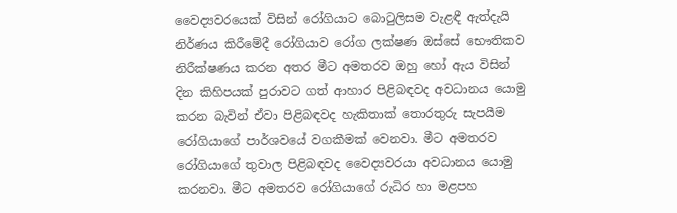වෛද්‍යවරයෙක් විසින් රෝගියාට බොටුලිසම වැළඳී ඇත්දැයි නිර්ණය කිරීමේදී රෝගියාව රෝග ලක්ෂණ ඔස්සේ භෞතිකව නිරීක්ෂණය කරන අතර මීට අමතරව ඔහු හෝ ඇය විසින් දින කිහිපයක් පුරාවට ගත් ආහාර පිළිබඳවද අවධානය යොමු කරන බැවින් ඒවා පිළිබඳවද හැකිතාක් තොරතුරු සැපයීම රෝගියාගේ පාර්ශවයේ වගකීමක් වෙනවා. මීට අමතරව රෝගියාගේ තුවාල පිළිබඳවද වෛද්‍යවරයා අවධානය යොමු කරනවා. මීට අමතරව රෝගියාගේ රුධිර හා මළපහ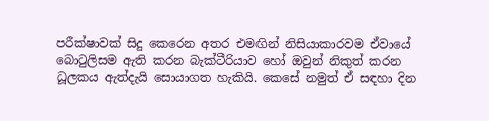පරීක්ෂාවක් සිදු කෙරෙන අතර එමඟින් නිසියාකාරවම ඒවායේ බොටුලිසම ඇති කරන බැක්ටීරියාව හෝ ඔවුන් නිකුත් කරන ධූලකය ඇත්දැයි සොයාගත හැකියි. කෙසේ නමුත් ඒ සඳහා දින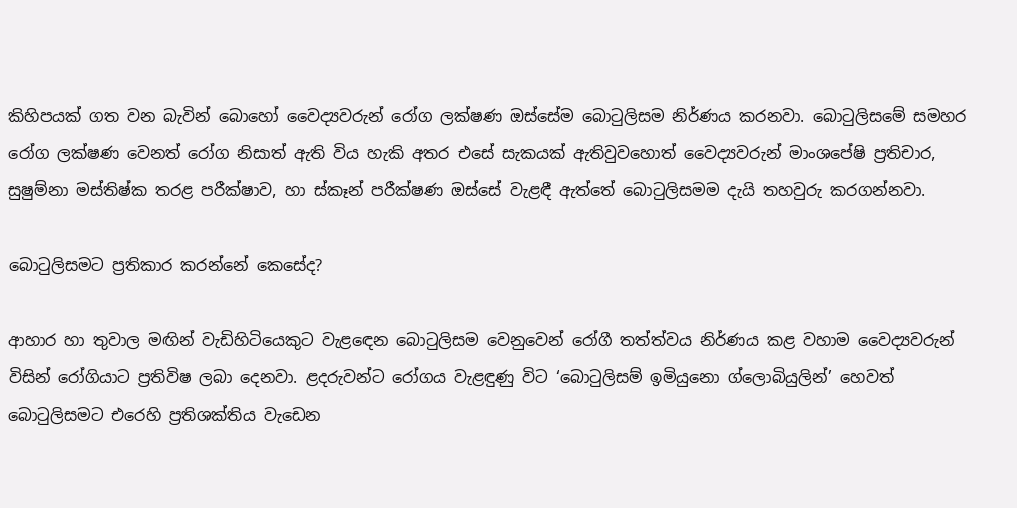කිහිපයක් ගත වන බැවින් බොහෝ වෛද්‍යවරුන් රෝග ලක්ෂණ ඔස්සේම බොටුලිසම නිර්ණය කරනවා. බොටුලිසමේ සමහර රෝග ලක්ෂණ වෙනත් රෝග නිසාත් ඇති වි‍ය හැකි අතර එසේ සැකයක් ඇතිවුවහොත් වෛද්‍යවරුන් මාංශපේෂි ප්‍රතිචාර, සුෂුම්නා මස්තිෂ්ක තරළ පරීක්ෂාව, හා ස්කෑන් පරීක්ෂණ ඔස්සේ වැළඳී ඇත්තේ බොටුලිසමම දැයි තහවුරු කරගන්නවා.

බොටුලිසමට ප්‍රතිකාර කරන්නේ කෙසේද?

ආහාර හා තුවාල මඟින් වැඩිහිටියෙකුට වැළඳෙන බොටුලිසම වෙනුවෙන් රෝගී තත්ත්වය නිර්ණය කළ වහාම වෛද්‍යවරුන් විසින් රෝගියාට ප්‍රතිවිෂ ලබා දෙනවා. ළදරුවන්ට රෝගය වැළඳුණු විට ‘බොටුලිසම් ඉමියුනො ග්ලොබියුලින්’ හෙවත් බොටුලිසමට එරෙහි ප්‍රතිශක්තිය වැඩෙන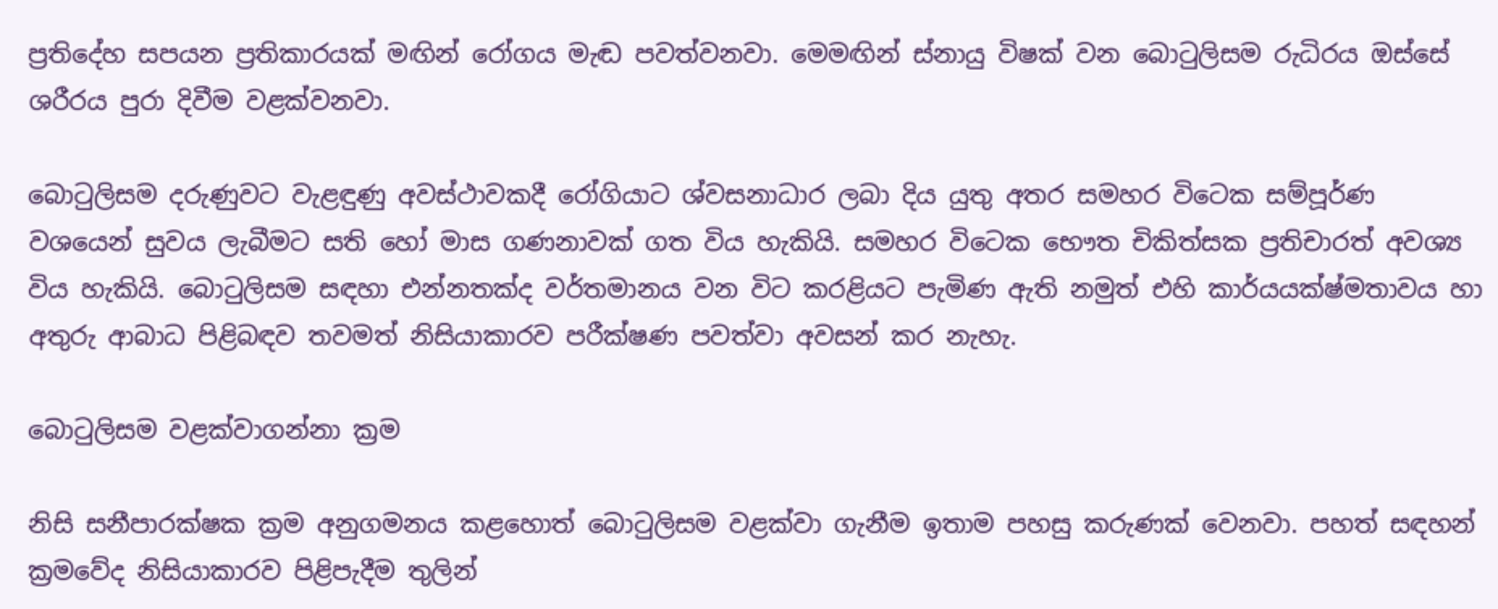ප්‍රතිදේහ සපයන ප්‍රතිකාරයක් මඟින් රෝගය මැඬ පවත්වනවා. මෙමඟින් ස්නායු විෂක් වන බොටුලිසම රුධිරය ඔස්සේ ශරීරය පුරා දිවීම වළක්වනවා.

බොටුලිසම දරුණුවට වැළඳුණු අවස්ථාවකදී රෝගියාට ශ්වසනාධාර ලබා දිය යුතු අතර සමහර විටෙක සම්පූර්ණ වශයෙන් සුවය ලැබීමට සති හෝ මාස ගණනාවක් ගත විය හැකියි. සමහර විටෙක භෞත චිකිත්සක ප්‍රතිචාරත් අවශ්‍ය විය හැකියි. බොටුලිසම සඳහා එන්නතක්ද වර්තමානය වන විට කරළියට පැමිණ ඇති නමුත් එහි කාර්යයක්ෂ්මතාවය හා අතුරු ආබාධ පිළිබඳව තවමත් නිසියාකාරව පරීක්ෂණ පවත්වා අවසන් කර නැහැ.

බොටුලිසම වළක්වාගන්නා ක්‍රම

නිසි සනීපාරක්ෂක ක්‍රම අනුගමනය කළහොත් බොටුලිසම වළක්වා ගැනීම ඉතාම පහසු කරුණක් වෙනවා. පහත් සඳහන් ක්‍රමවේද නිසියාකාරව පිළිපැදීම තුලින්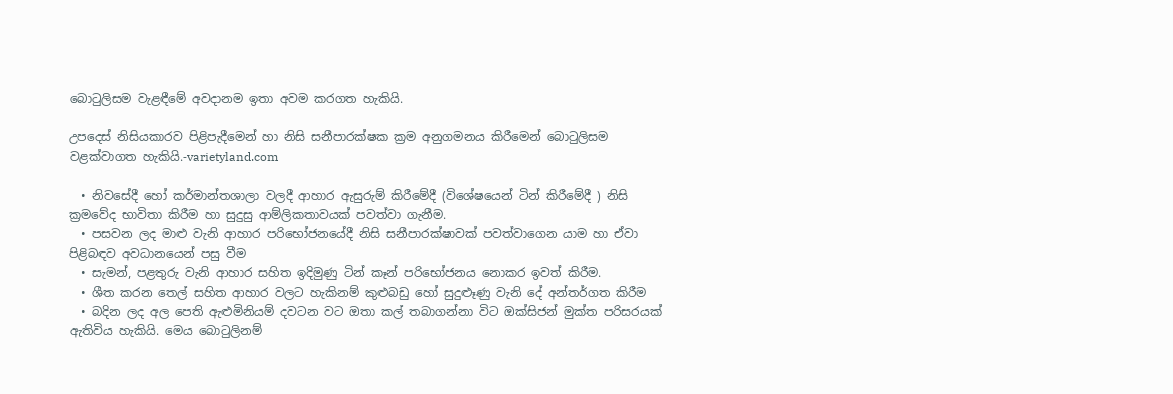බොටුලිසම වැළඳීමේ අවදානම ඉතා අවම කරගත හැකියි.

උපදෙස් නිසියකාරව පිළිපැදීමෙන් හා නිසි සනීපාරක්ෂක ක්‍රම අනුගමනය කිරීමෙන් බොටුලිසම වළක්වාගත හැකියි.-varietyland.com

  • නිවසේදී හෝ කර්මාන්තශාලා වලදී ආහාර ඇසුරුම් කිරීමේදී (විශේෂයෙන් ටින් කිරීමේදී ) නිසි ක්‍රමවේද භාවිතා කිරීම හා සුදුසු ආම්ලිකතාවයක් පවත්වා ගැනීම.
  • පසවන ලද මාළු වැනි ආහාර පරිභෝජනයේදී නිසි සනීපාරක්ෂාවක් පවත්වාගෙන යාම හා ඒවා පිළිබඳව අවධානයෙන් පසු වීම
  • සැමන්, පළතුරු වැනි ආහාර සහිත ඉදිමුණු ටින් කෑන් පරිභෝජනය නොකර ඉවත් කිරීම.
  • ශීත කරන තෙල් සහිත ආහාර වලට හැකිනම් කුළුබඩු හෝ සුදුළූණු වැනි දේ අන්තර්ගත කිරීම
  • බදින ලද අල පෙති ඇළුමිනියම් දවටන වට ඔතා කල් තබාගන්නා විට ඔක්සිජන් මුක්ත පරිසරයක් ඇතිවිය හැකියි. මෙය බොටුලිනම්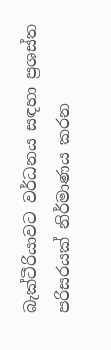බැක්ටීරියාවට වර්ධනය සඳහා ප්‍රශස්ත පරිසරයක් නිර්මාණය කරන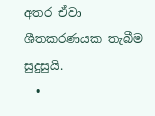අතර ඒවා ශීතකරණයක තැබීම සුදුසුයි.
  •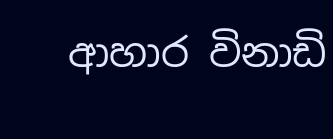ආහාර විනාඩි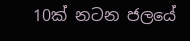10ක් නටන ජලයේ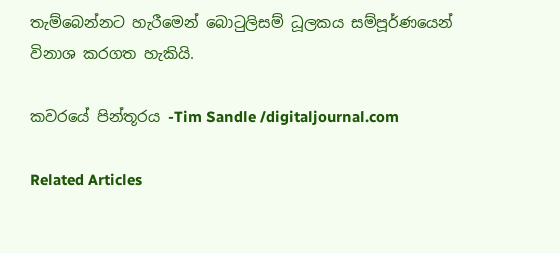තැම්බෙන්නට හැරීමෙන් බොටුලිසම් ධූලකය සම්පූර්ණයෙන් විනාශ කරගත හැකියි.

කවරයේ පින්තූරය -Tim Sandle /digitaljournal.com

Related Articles